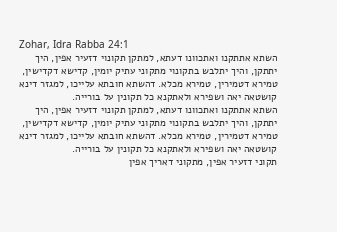Zohar, Idra Rabba 24:1
השתא אתתקנו ואתכוונו דעתא, למתקן תקונוי דזעיר אפין, היך יתתקן, והיך יתלבש בתקונוי מתקוני עתיק יומין, קדישא דקדישין, טמירא דטמירין, טמירא מכלא. דהשתא חובתא עלייכו, למגזר דינא קושטאה יאה ושפירא ולאתקנא כל תקונין על בורייה.
השתא אתתקנו ואתכוונו דעתא, למתקן תקונוי דזעיר אפין, היך יתתקן, והיך יתלבש בתקונוי מתקוני עתיק יומין, קדישא דקדישין, טמירא דטמירין, טמירא מכלא. דהשתא חובתא עלייכו, למגזר דינא קושטאה יאה ושפירא ולאתקנא כל תקונין על בורייה.
תקוני דזעיר אפין, מתקוני דאריך אפין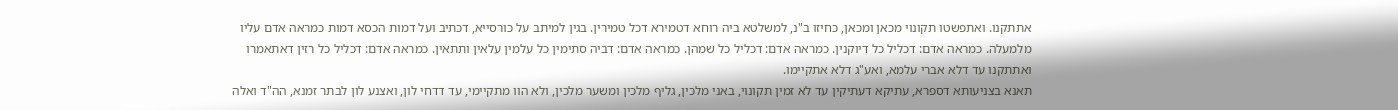אתתקנו. ואתפשטו תקונוי מכאן ומכאן, כחיזו ב"נ, למשלטא ביה רוחא דטמירא דכל טמירין. בגין למיתב על כורסייא, דכתיב ועל דמות הכסא דמות כמראה אדם עליו מלמעלה. כמראה אדם: דכליל כל דיוקנין. כמראה אדם: דכליל כל שמהן. כמראה אדם: דביה סתימין כל עלמין עלאין ותתאין. כמראה אדם: דכליל כל רזין דאתאמרו ואתתקנו עד דלא אברי עלמא, ואע"ג דלא אתקיימו.
תאנא בצניעותא דספרא, עתיקא דעתיקין עד לא זמין תקונוי, באני מלכין, גליף מלכין ומשער מלכין, ולא הוו מתקיימי, עד דדחי לון, ואצנע לון לבתר זמנא, הה"ד ואלה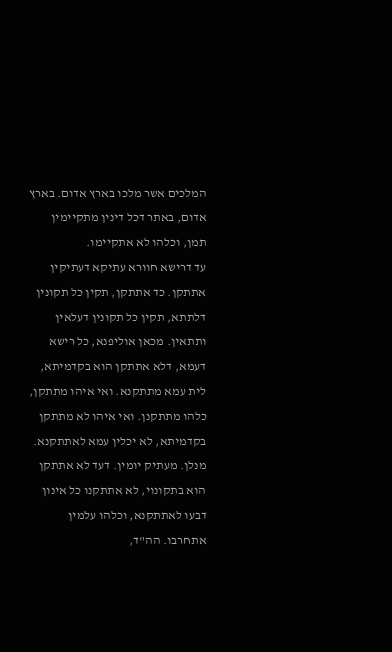המלכים אשר מלכו בארץ אדום. בארץ אדום, באתר דכל דינין מתקיימין תמן, וכלהו לא אתקיימו.
עד דרישא חוורא עתיקא דעתיקין אתתקן. כד אתתקן, תקין כל תקונין דלתתא, תקין כל תקונין דעלאין ותתאין. מכאן אוליפנא, כל רישא דעמא, דלא אתתקן הוא בקדמיתא, לית עמא מתתקנא. ואי איהו מתתקן, כלהו מתתקנן. ואי איהו לא מתתקן בקדמיתא, לא יכלין עמא לאתתקנא.
מנלן. מעתיק יומין. דעד לא אתתקן הוא בתקונוי, לא אתתקנו כל אינון דבעו לאתתקנא, וכלהו עלמין אתחרבו. הה"ד,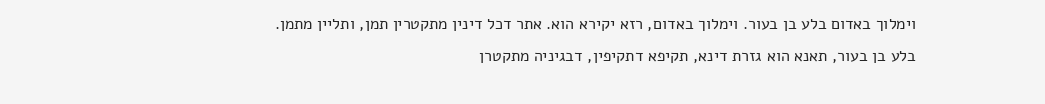וימלוך באדום בלע בן בעור. וימלוך באדום, רזא יקירא הוא. אתר דכל דינין מתקטרין תמן, ותליין מתמן.
בלע בן בעור, תאנא הוא גזרת דינא, תקיפא דתקיפין, דבגיניה מתקטרן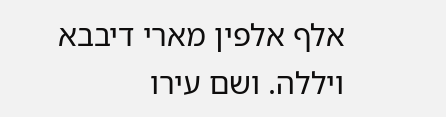אלף אלפין מארי דיבבא ויללה. ושם עירו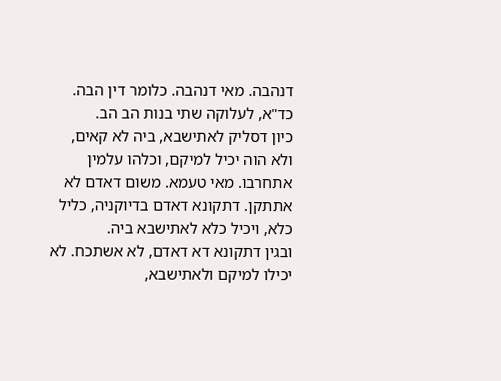דנהבה. מאי דנהבה. כלומר דין הבה. כד"א, לעלוקה שתי בנות הב הב.
כיון דסליק לאתישבא, ביה לא קאים, ולא הוה יכיל למיקם, וכלהו עלמין אתחרבו. מאי טעמא. משום דאדם לא אתתקן. דתקונא דאדם בדיוקניה, כליל כלא, ויכיל כלא לאתישבא ביה.
ובגין דתקונא דא דאדם, לא אשתכח. לא יכילו למיקם ולאתישבא,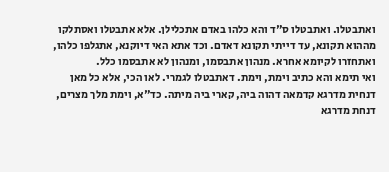ואתבטלו. ואתבטלו ס"ד והא כלהו באדם אתכלילן. אלא אתבטלו ואסתלקו מההוא תקונא, עד דייתי תקונא דאדם. וכד אתא האי דיוקנא, אתגלפו כלהו, ואתחזרו לקיומא אחרא. מנהון אתבסמו, ומנהון לא אתבסמו כלל.
ואי תימא והא כתיב וימת, וימת. דאתבטלו לגמרי. לאו הכי, אלא כל מאן דנחית מדרגא קדמאה דהוה ביה, קארי ביה מיתה. כד"א, וימת מלך מצרים, דנחת מדרגא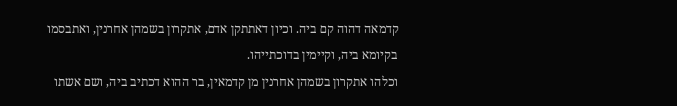קדמאה דהוה קם ביה. וכיון דאתתקן אדם, אתקרון בשמהן אחרנין, ואתבסמו בקיומא ביה, וקיימין בדוכתייהו.
וכלהו אתקרון בשמהן אחרנין מן קדמאין, בר ההוא דכתיב ביה, ושם אשתו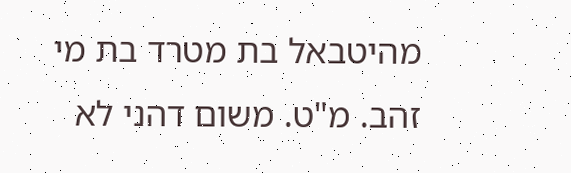מהיטבאל בת מטרד בת מי זהב. מ"ט. משום דהני לא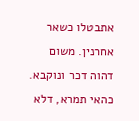אתבטלו כשאר אחרנין. משום דהוה דכר ונוקבא. כהאי תמרא, דלא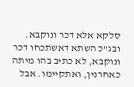סלקא אלא דכר ונוקבא. ובג"כ השתא דאשתכחו דכר ונוקבא, לא כתיב בהו מיתה כאחרנין, ואתקיימו. אבל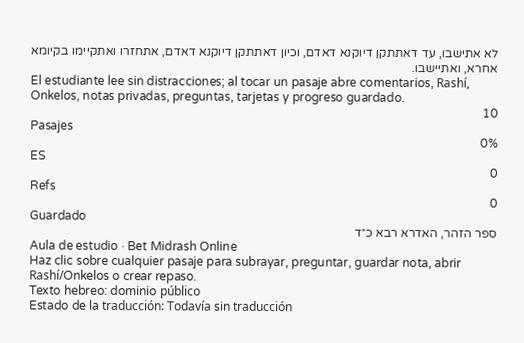לא אתישבו, עד דאתתקן דיוקנא דאדם, וכיון דאתתקן דיוקנא דאדם, אתחזרו ואתקיימו בקיומא אחרא, ואתיישבו.
El estudiante lee sin distracciones; al tocar un pasaje abre comentarios, Rashí, Onkelos, notas privadas, preguntas, tarjetas y progreso guardado.
10
Pasajes
0%
ES
0
Refs
0
Guardado
ספר הזהר, האדרא רבא כ״ד
Aula de estudio · Bet Midrash Online
Haz clic sobre cualquier pasaje para subrayar, preguntar, guardar nota, abrir Rashí/Onkelos o crear repaso.
Texto hebreo: dominio público
Estado de la traducción: Todavía sin traducción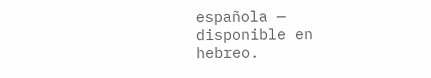española — disponible en hebreo.